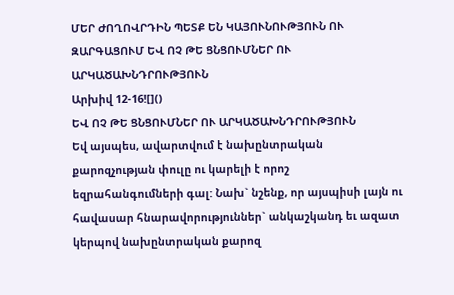ՄԵՐ ԺՈՂՈՎՐԴԻՆ ՊԵՏՔ ԵՆ ԿԱՅՈՒՆՈՒԹՅՈՒՆ ՈՒ ԶԱՐԳԱՑՈՒՄ ԵՎ ՈՉ ԹԵ ՑՆՑՈՒՄՆԵՐ ՈՒ ԱՐԿԱԾԱԽՆԴՐՈՒԹՅՈՒՆ
Արխիվ 12-16![]()
ԵՎ ՈՉ ԹԵ ՑՆՑՈՒՄՆԵՐ ՈՒ ԱՐԿԱԾԱԽՆԴՐՈՒԹՅՈՒՆ
Եվ այսպես, ավարտվում է նախընտրական քարոզչության փուլը ու կարելի է որոշ եզրահանգումների գալ: Նախ` նշենք, որ այսպիսի լայն ու հավասար հնարավորություններ` անկաշկանդ եւ ազատ կերպով նախընտրական քարոզ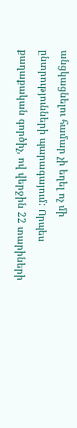անցկացնելու համար չի եղել ոչ մի ընտրությունների պարագայում: Որպես քաղաքական գործիչ, ով վերջին 22 տարիների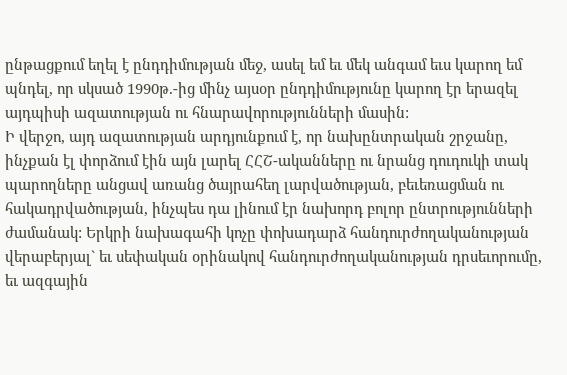ընթացքում եղել է ընդդիմության մեջ, ասել եմ եւ մեկ անգամ եւս կարող եմ պնդել, որ սկսած 1990թ.-ից մինչ այսօր ընդդիմությունը կարող էր երազել այդպիսի ազատության ու հնարավորությունների մասին:
Ի վերջո, այդ ազատության արդյունքում է, որ նախընտրական շրջանը, ինչքան էլ փորձում էին այն լարել ՀՀՇ-ականները ու նրանց դուդուկի տակ պարողները անցավ առանց ծայրահեղ լարվածության, բեւեռացման ու հակադրվածության, ինչպես դա լինում էր նախորդ բոլոր ընտրությունների ժամանակ: Երկրի նախագահի կոչը փոխադարձ հանդուրժողականության վերաբերյալ` եւ սեփական օրինակով հանդուրժողականության դրսեւորումը, եւ ազգային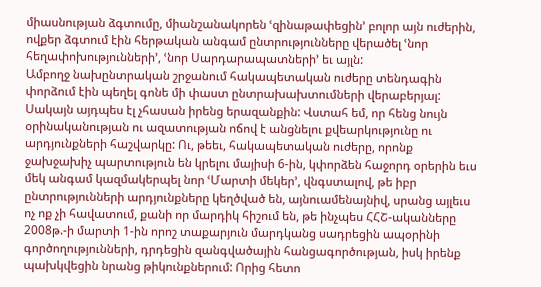միասնության ձգտումը, միանշանակորեն ՙզինաթափեցին՚ բոլոր այն ուժերին, ովքեր ձգտում էին հերթական անգամ ընտրությունները վերածել ՙնոր հեղափոխությունների՚, ՙնոր Սարդարապատների՚ եւ այլն:
Ամբողջ նախընտրական շրջանում հակապետական ուժերը տենդագին փորձում էին պեղել գոնե մի փաստ ընտրախախտումների վերաբերյալ: Սակայն այդպես էլ չհասան իրենց երազանքին: Վստահ եմ, որ հենց նույն օրինականության ու ազատության ոճով է անցնելու քվեարկությունը ու արդյունքների հաշվարկը: Ու, թեեւ, հակապետական ուժերը, որոնք ջախջախիչ պարտություն են կրելու մայիսի 6-ին, կփորձեն հաջորդ օրերին եւս մեկ անգամ կազմակերպել նոր ՙՄարտի մեկեր՚, վնգստալով, թե իբր ընտրությունների արդյունքները կեղծված են, այնուամենայնիվ, սրանց այլեւս ոչ ոք չի հավատում, քանի որ մարդիկ հիշում են, թե ինչպես ՀՀՇ-ականները 2008թ.-ի մարտի 1-ին որոշ տաքարյուն մարդկանց սադրեցին ապօրինի գործողությունների, դրդեցին զանգվածային հանցագործության, իսկ իրենք պախկվեցին նրանց թիկունքներում: Որից հետո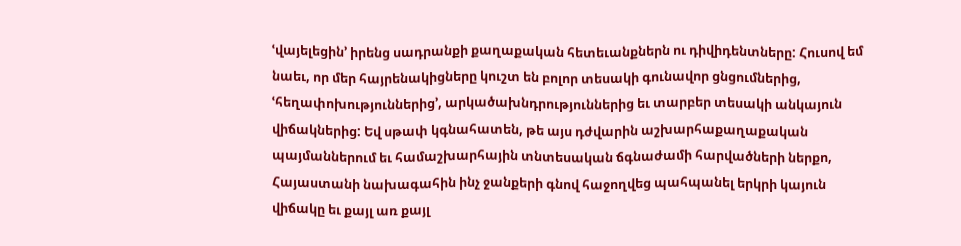ՙվայելեցին՚ իրենց սադրանքի քաղաքական հետեւանքներն ու դիվիդենտները: Հուսով եմ նաեւ, որ մեր հայրենակիցները կուշտ են բոլոր տեսակի գունավոր ցնցումներից, ՙհեղափոխություններից՚, արկածախնդրություններից եւ տարբեր տեսակի անկայուն վիճակներից: Եվ սթափ կգնահատեն, թե այս դժվարին աշխարհաքաղաքական պայմաններում եւ համաշխարհային տնտեսական ճգնաժամի հարվածների ներքո, Հայաստանի նախագահին ինչ ջանքերի գնով հաջողվեց պահպանել երկրի կայուն վիճակը եւ քայլ առ քայլ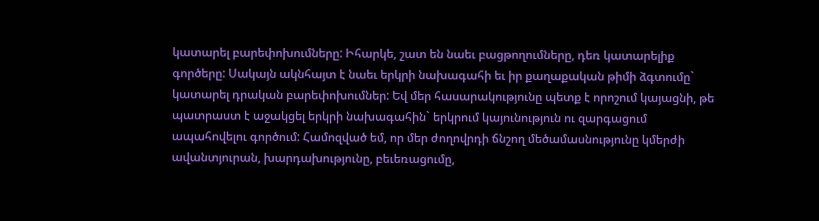կատարել բարեփոխումները: Իհարկե, շատ են նաեւ բացթողումները, դեռ կատարելիք գործերը: Սակայն ակնհայտ է նաեւ երկրի նախագահի եւ իր քաղաքական թիմի ձգտումը` կատարել դրական բարեփոխումներ: Եվ մեր հասարակությունը պետք է որոշում կայացնի, թե պատրաստ է աջակցել երկրի նախագահին` երկրում կայունություն ու զարգացում ապահովելու գործում: Համոզված եմ, որ մեր ժողովրդի ճնշող մեծամասնությունը կմերժի ավանտյուրան, խարդախությունը, բեւեռացումը,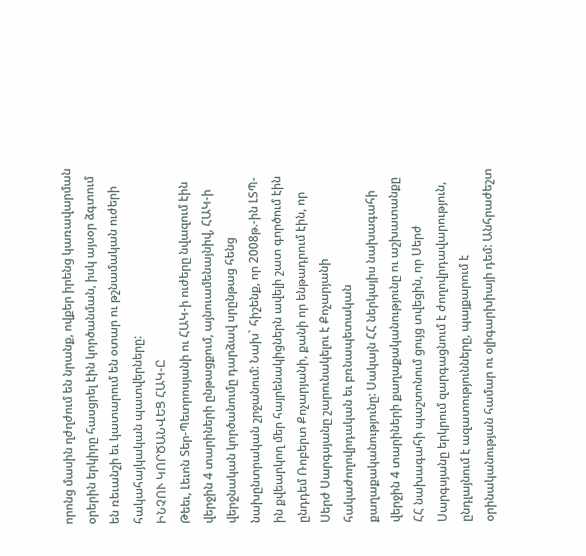որոնց մասին ղժղժում են նրանք, ովքեր իրենց կառավարման օրերին երկիրը հասցրել էին կործանման, իսկ այսօր ձգտում են ռեւանշի եւ կատարում են օտար ու թշնամական ուժերի հակահայկական պատվերները:
ԻՆՉՈՒ ԿՈՐԾԱՆՎԵՑ ՀԱԿ-Ը
Թեեւ, Լեւոն Տեր-Պետրոսյանի ու ՀԱԿ-ի ուժերը նվազում էին վերջին 4 տարիների ընթացքում, այնուամենայնիվ, ՀԱԿ-ի վերջնական կործանումը դարձավ սրընթաց հենց նախընտրական շրջանում: Նախ` հիշենք, որ 2008թ.-ին ԼՏՊ-ին քվեարկող մեր հայրենակիցներն ավելի շատ գործում էին ընդդեմ Ռոբերտ Քոչարյանի, քանի որ ենթադրում էին, որ Սերժ Սարգսյանը շարունակելու է Քոչարյանի հակաժողովրդական եւ բռնապետական քաղաքականությունը: Սակայն ՀՀ ներկայիս նախագահի վերջին 4 տարիների քաղաքականությունը ու աշխատանքը ՀՀ նախագահի պաշտոնում ցույց տվեցին, որ Սերժ Սարգսյանը երկրում զարգացնում է ժողովրդավարություն, ընդլայնում է ազատությունները, պայքարում է օրինականության համար ու օլիգարխիայի դեմ: Անհրաժեշտ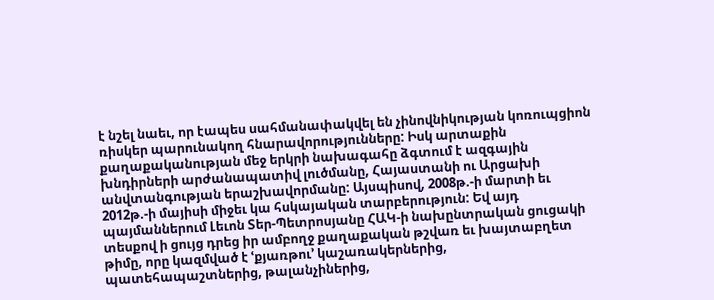է նշել նաեւ, որ էապես սահմանափակվել են չինովնիկության կոռուպցիոն ռիսկեր պարունակող հնարավորությունները: Իսկ արտաքին քաղաքականության մեջ երկրի նախագահը ձգտում է ազգային խնդիրների արժանապատիվ լուծմանը, Հայաստանի ու Արցախի անվտանգության երաշխավորմանը: Այսպիսով, 2008թ.-ի մարտի եւ 2012թ.-ի մայիսի միջեւ կա հսկայական տարբերություն: Եվ այդ պայմաններում Լեւոն Տեր-Պետրոսյանը ՀԱԿ-ի նախընտրական ցուցակի տեսքով ի ցույց դրեց իր ամբողջ քաղաքական թշվառ եւ խայտաբղետ թիմը, որը կազմված է ՙքյառթու՚ կաշառակերներից, պատեհապաշտներից, թալանչիներից,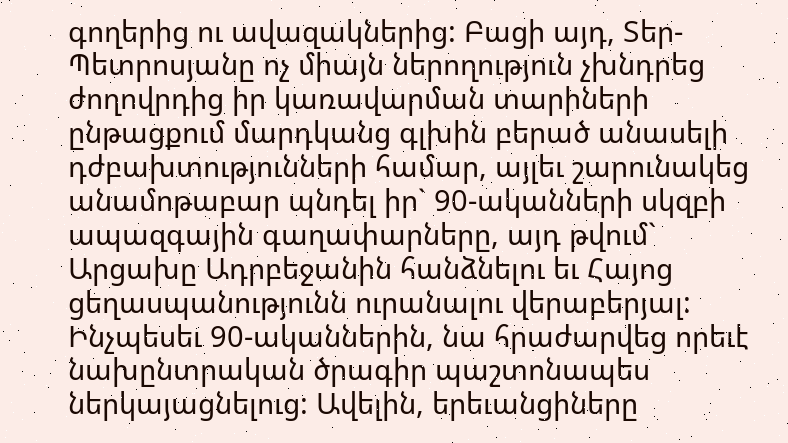գողերից ու ավազակներից: Բացի այդ, Տեր-Պետրոսյանը ոչ միայն ներողություն չխնդրեց ժողովրդից իր կառավարման տարիների ընթացքում մարդկանց գլխին բերած անասելի դժբախտությունների համար, այլեւ շարունակեց անամոթաբար պնդել իր` 90-ականների սկզբի ապազգային գաղափարները, այդ թվում` Արցախը Ադրբեջանին հանձնելու եւ Հայոց ցեղասպանությունն ուրանալու վերաբերյալ: Ինչպեսեւ 90-ականներին, նա հրաժարվեց որեւէ նախընտրական ծրագիր պաշտոնապես ներկայացնելուց: Ավելին, երեւանցիները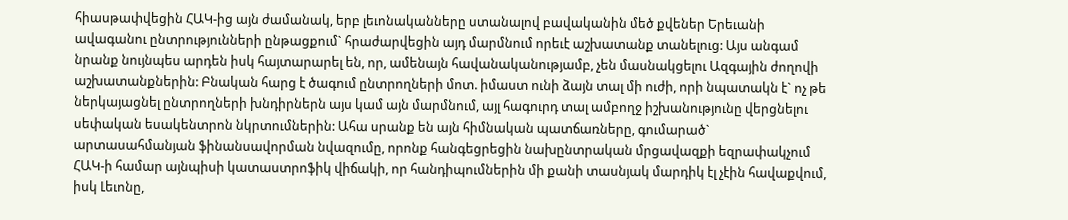հիասթափվեցին ՀԱԿ-ից այն ժամանակ, երբ լեւոնականները ստանալով բավականին մեծ քվեներ Երեւանի ավագանու ընտրությունների ընթացքում` հրաժարվեցին այդ մարմնում որեւէ աշխատանք տանելուց: Այս անգամ նրանք նույնպես արդեն իսկ հայտարարել են, որ, ամենայն հավանականությամբ, չեն մասնակցելու Ազգային ժողովի աշխատանքներին: Բնական հարց է ծագում ընտրողների մոտ. իմաստ ունի ձայն տալ մի ուժի, որի նպատակն է` ոչ թե ներկայացնել ընտրողների խնդիրներն այս կամ այն մարմնում, այլ հագուրդ տալ ամբողջ իշխանությունը վերցնելու սեփական եսակենտրոն նկրտումներին: Ահա սրանք են այն հիմնական պատճառները, գումարած` արտասահմանյան ֆինանսավորման նվազումը, որոնք հանգեցրեցին նախընտրական մրցավազքի եզրափակչում ՀԱԿ-ի համար այնպիսի կատաստրոֆիկ վիճակի, որ հանդիպումներին մի քանի տասնյակ մարդիկ էլ չէին հավաքվում, իսկ Լեւոնը,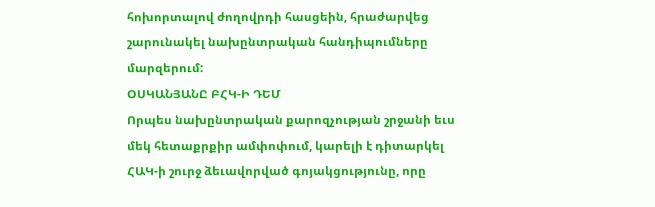հոխորտալով ժողովրդի հասցեին, հրաժարվեց շարունակել նախընտրական հանդիպումները մարզերում:
ՕՍԿԱՆՅԱՆԸ ԲՀԿ-Ի ԴԵՄ
Որպես նախընտրական քարոզչության շրջանի եւս մեկ հետաքրքիր ամփոփում, կարելի է դիտարկել ՀԱԿ-ի շուրջ ձեւավորված գոյակցությունը, որը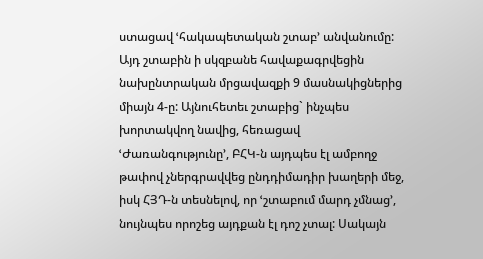ստացավ ՙհակապետական շտաբ՚ անվանումը: Այդ շտաբին ի սկզբանե հավաքագրվեցին նախընտրական մրցավազքի 9 մասնակիցներից միայն 4-ը: Այնուհետեւ շտաբից` ինչպես խորտակվող նավից, հեռացավ ՙԺառանգությունը՚, ԲՀԿ-ն այդպես էլ ամբողջ թափով չներգրավվեց ընդդիմադիր խաղերի մեջ, իսկ ՀՅԴ-ն տեսնելով, որ ՙշտաբում մարդ չմնաց՚, նույնպես որոշեց այդքան էլ դոշ չտալ: Սակայն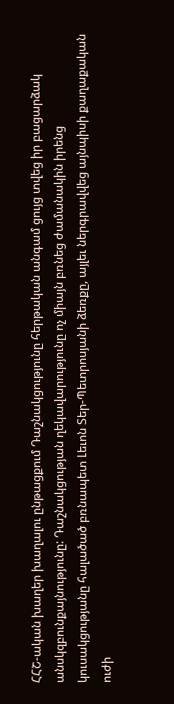ՀՀՇ-ական խաղեր խաղալու ընթացքում Դաշնակցությունը հերթական անգամ ցույց տվեց իր բացարձակ անսկզբունքայնությունը: Դաշնակցության ղեկավարությունը ոչ միայն բռնեց ժամանակին իրենց կուսակցությանը հալածած բռնապետ Լեւոն Տեր-Պետրոսյանի ձեռքը, այլեւ ներգրավվեց այնպիսի քաղաքական ուժի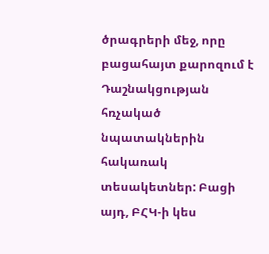ծրագրերի մեջ, որը բացահայտ քարոզում է Դաշնակցության հռչակած նպատակներին հակառակ տեսակետներ: Բացի այդ, ԲՀԿ-ի կես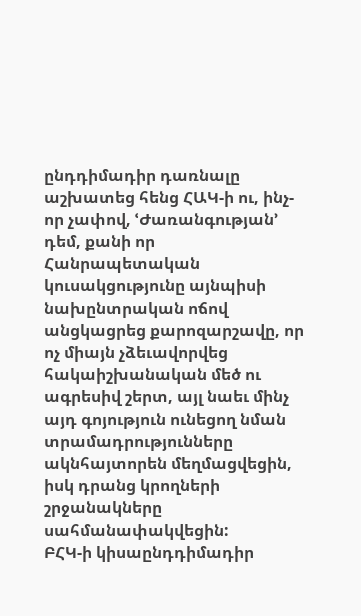ընդդիմադիր դառնալը աշխատեց հենց ՀԱԿ-ի ու, ինչ-որ չափով, ՙԺառանգության՚ դեմ, քանի որ Հանրապետական կուսակցությունը այնպիսի նախընտրական ոճով անցկացրեց քարոզարշավը, որ ոչ միայն չձեւավորվեց հակաիշխանական մեծ ու ագրեսիվ շերտ, այլ նաեւ մինչ այդ գոյություն ունեցող նման տրամադրությունները ակնհայտորեն մեղմացվեցին, իսկ դրանց կրողների շրջանակները սահմանափակվեցին:
ԲՀԿ-ի կիսաընդդիմադիր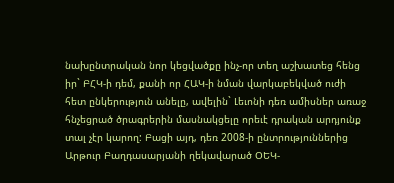նախընտրական նոր կեցվածքը ինչ-որ տեղ աշխատեց հենց իր` ԲՀԿ-ի դեմ, քանի որ ՀԱԿ-ի նման վարկաբեկված ուժի հետ ընկերություն անելը, ավելին` Լեւոնի դեռ ամիսներ առաջ հնչեցրած ծրագրերին մասնակցելը որեւէ դրական արդյունք տալ չէր կարող: Բացի այդ, դեռ 2008-ի ընտրություններից Արթուր Բաղդասարյանի ղեկավարած ՕԵԿ-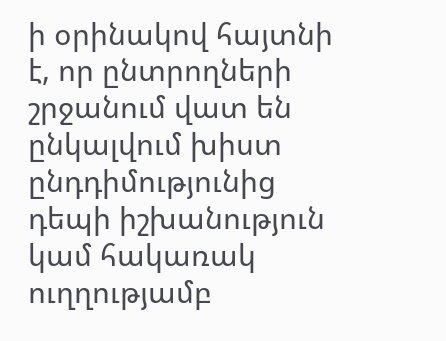ի օրինակով հայտնի է, որ ընտրողների շրջանում վատ են ընկալվում խիստ ընդդիմությունից դեպի իշխանություն կամ հակառակ ուղղությամբ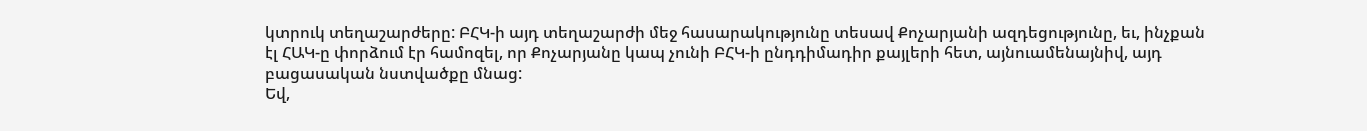կտրուկ տեղաշարժերը: ԲՀԿ-ի այդ տեղաշարժի մեջ հասարակությունը տեսավ Քոչարյանի ազդեցությունը, եւ, ինչքան էլ ՀԱԿ-ը փորձում էր համոզել, որ Քոչարյանը կապ չունի ԲՀԿ-ի ընդդիմադիր քայլերի հետ, այնուամենայնիվ, այդ բացասական նստվածքը մնաց:
Եվ,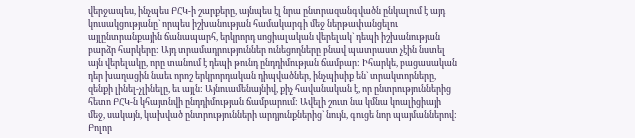վերջապես, ինչպես ԲՀԿ-ի շարքերը, այնպես էլ նրա ընտրազանգվածն ընկալում է այդ կուսակցությանը` որպես իշխանության համակարգի մեջ ներթափանցելու այլընտրանքային ճանապարհ, երկրորդ սոցիալական վերելակ` դեպի իշխանության բարձր հարկերը: Այդ տրամադրություններ ունեցողները բնավ պատրաստ չէին նստել այն վերելակը, որը տանում է դեպի թունդ ընդդիմության ճամբար: Իհարկե, բացասական դեր խաղացին նաեւ որոշ երկրորդական դիպվածներ, ինչպիսիք են` տրակտորները, զենքի լինել-չլինելը, եւ այլն: Այնուամենայնիվ, քիչ հավանական է, որ ընտրություններից հետո ԲՀԿ-ն կհայտնվի ընդդիմության ճամբարում: Ավելի շուտ նա կմնա կոալիցիայի մեջ, սակայն, կախված ընտրությունների արդյունքներից` նույն, գուցե նոր պայմաններով:
Բոլոր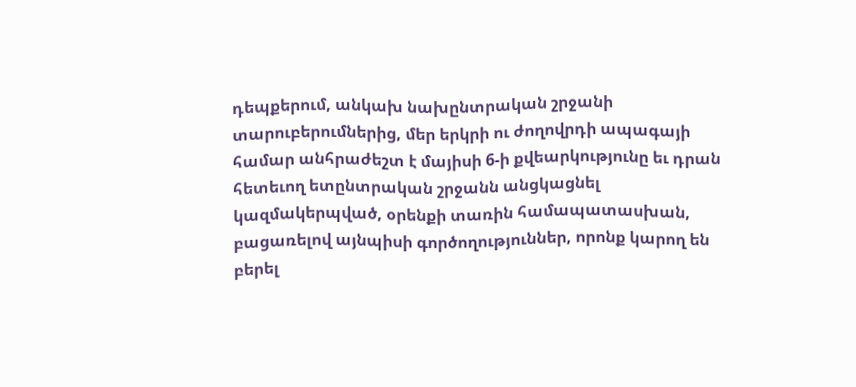դեպքերում, անկախ նախընտրական շրջանի տարուբերումներից, մեր երկրի ու ժողովրդի ապագայի համար անհրաժեշտ է մայիսի 6-ի քվեարկությունը եւ դրան հետեւող ետընտրական շրջանն անցկացնել կազմակերպված, օրենքի տառին համապատասխան, բացառելով այնպիսի գործողություններ, որոնք կարող են բերել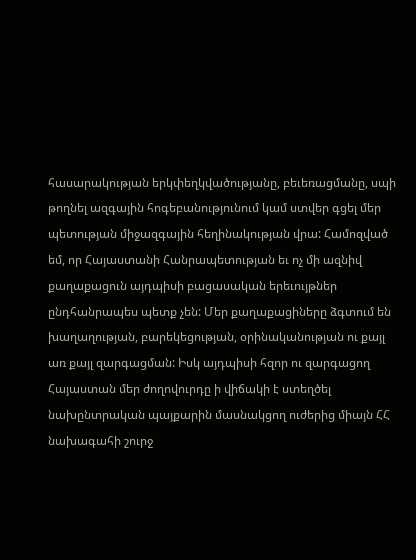հասարակության երկփեղկվածությանը, բեւեռացմանը, սպի թողնել ազգային հոգեբանությունում կամ ստվեր գցել մեր պետության միջազգային հեղինակության վրա: Համոզված եմ, որ Հայաստանի Հանրապետության եւ ոչ մի ազնիվ քաղաքացուն այդպիսի բացասական երեւույթներ ընդհանրապես պետք չեն: Մեր քաղաքացիները ձգտում են խաղաղության, բարեկեցության, օրինականության ու քայլ առ քայլ զարգացման: Իսկ այդպիսի հզոր ու զարգացող Հայաստան մեր ժողովուրդը ի վիճակի է ստեղծել նախընտրական պայքարին մասնակցող ուժերից միայն ՀՀ նախագահի շուրջ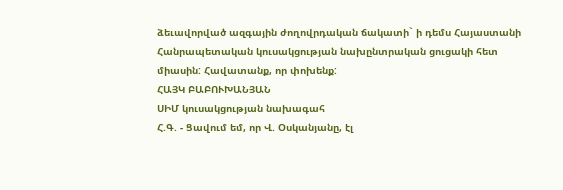ձեւավորված ազգային ժողովրդական ճակատի` ի դեմս Հայաստանի Հանրապետական կուսակցության նախընտրական ցուցակի հետ միասին: Հավատանք, որ փոխենք:
ՀԱՅԿ ԲԱԲՈՒԽԱՆՅԱՆ
ՍԻՄ կուսակցության նախագահ
Հ.Գ. - Ցավում եմ, որ Վ. Օսկանյանը, էլ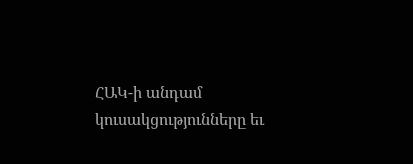ՀԱԿ-ի անդամ կուսակցությունները եւ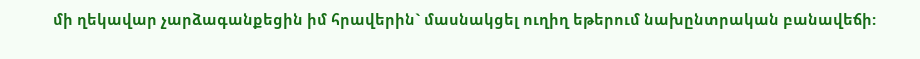մի ղեկավար չարձագանքեցին իմ հրավերին` մասնակցել ուղիղ եթերում նախընտրական բանավեճի: